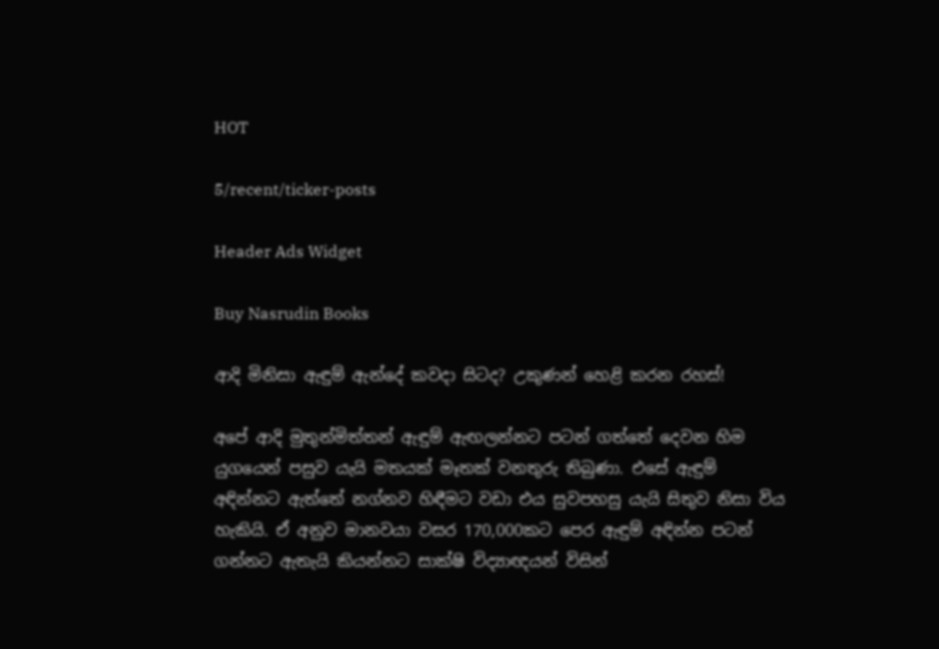HOT

5/recent/ticker-posts

Header Ads Widget

Buy Nasrudin Books

ආදි මිනිසා ඇඳුම් ඇන්දේ කවදා සිටද? උකුණන් හෙළි කරන රහස්!

අපේ ආදි මුතුන්මිත්තන් ඇඳුම් ඇඟලන්නට පටන් ගත්තේ දෙවන හිම යුගයෙන් පසුව යැයි මතයක් මෑතක් වනතුරු තිබුණා. එසේ ඇඳුම් අඳින්නට ඇත්තේ නග්නව හිඳීමට වඩා එය සුවපහසු යැයි සිතුව නිසා විය හැකියි. ඒ අනුව මානවයා වසර 170,000කට පෙර ඇඳුම් අඳින්න පටන් ගන්නට ඇතැයි කියන්නට සාක්ෂි විද්‍යාඥයන් විසින්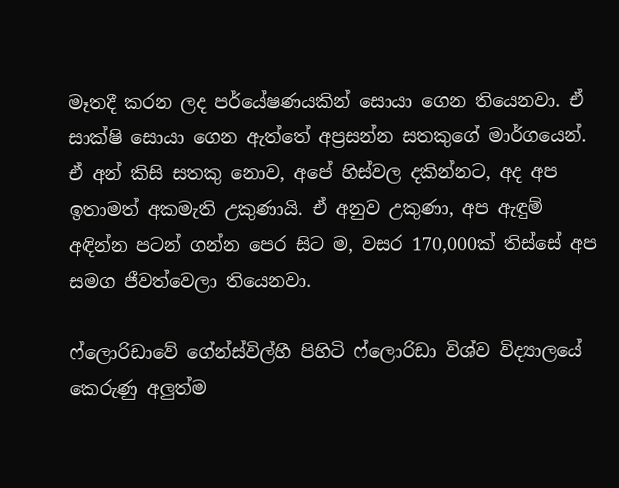මෑතදී කරන ලද පර්යේෂණයකින් සොයා ගෙන තියෙනවා. ඒ සාක්ෂි සොයා ගෙන ඇත්තේ අප්‍රසන්න සතකුගේ මාර්ගයෙන්. ඒ අන් කිසි සතකු නොව, අපේ හිස්වල දකින්නට, අද අප ඉතාමත් අකමැති උකුණායි. ඒ අනුව උකුණා, අප ඇඳුම් අඳින්න පටන් ගන්න පෙර සිට ම, වසර 170,000ක් තිස්සේ අප සමග ජීවත්වෙලා තියෙනවා.

ෆ්ලොරිඩාවේ ගේන්ස්විල්හී පිහිටි ෆ්ලොරිඩා විශ්ව විද්‍යාලයේ කෙරුණු අලුත්ම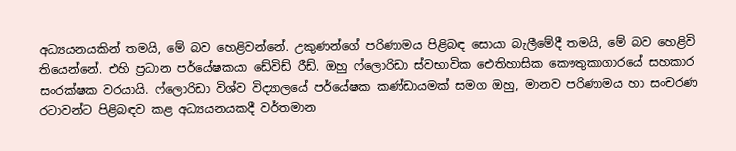අධ්‍යයනයකින් තමයි, මේ බව හෙළිවන්නේ. උකුණන්ගේ පරිණාමය පිළිබඳ සොයා බැලී‍මේදී තමයි, මේ බව හෙළිවි තියෙන්නේ. එහි ප්‍රධාන පර්යේෂකයා ඩේවිඩ් රීඩ්. ඔහු ෆ්ලොරිඩා ස්වභාවික ඓතිහාසික කෞතුකාගාරයේ සහකාර සංරක්ෂක වරයායි. ෆ්ලොරිඩා විශ්ව විද්‍යාලයේ පර්යේෂක කණ්ඩායමක් සමග ඔහු, මානව පරිණාමය හා සංචරණ රටාවන්ට පිළිබඳව කළ අධ්‍යයනයකදී වර්තමාන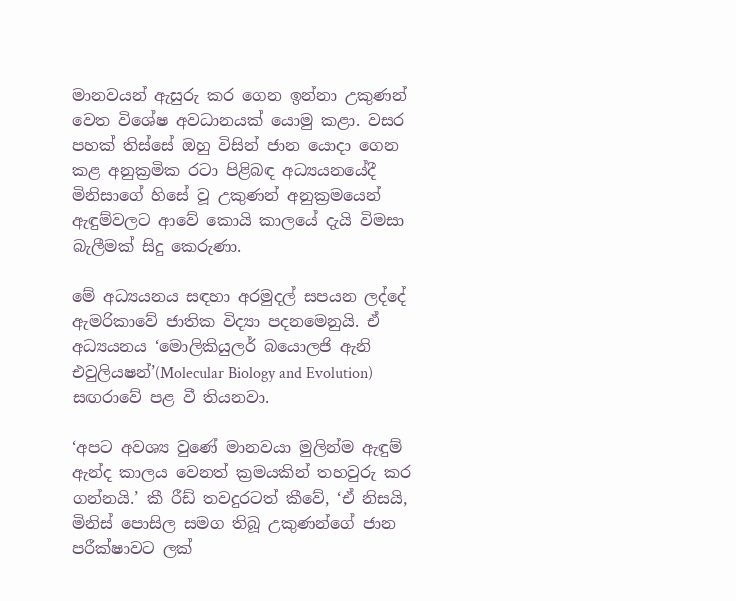මානවයන් ඇසුරු කර ගෙන ඉන්නා උකුණන් වෙත විශේෂ අවධානයක් යොමු කළා. වසර පහක් තිස්සේ ඔහු විසින් ජාන යොදා ගෙන කළ අනුක්‍රමික රටා පිළිබඳ අධ්‍යයනයේදී මිනිසාගේ හිසේ වූ උකුණන් අනුක්‍රමයෙන් ඇඳුම්වලට ආවේ කොයි කාලයේ දැයි විමසා බැලීමක් සිදු කෙරුණා.

මේ අධ්‍යයනය සඳහා අරමුදල් සපයන ලද්දේ ඇමරිකාවේ ජාතික විද්‍යා පදනමෙනුයි. ඒ අධ්‍යයනය ‘මොලිකියුලර් බයොලජි ඇනි එවුලියෂන්’(Molecular Biology and Evolution) සඟරාවේ පළ වී තියනවා.

‘අපට අවශ්‍ය වුණේ මානවයා මුලින්ම ඇඳුම් ඇන්ද කාලය වෙනත් ක්‍රමයකින් තහවුරු කර ගන්නයි.’ කී රීඩ් තවදුරටත් කීවේ, ‘ඒ නිසයි, මිනිස් පොසිල සමග තිබූ උකුණන්ගේ ජාන පරීක්ෂාවට ලක්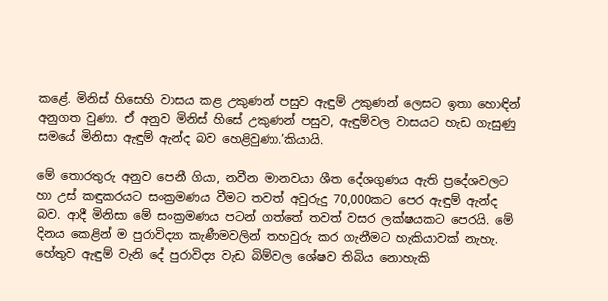කළේ. මිනිස් හිසෙහි වාසය කළ උකුණන් පසුව ඇඳුම් උකුණන් ලෙසට ඉතා හොඳින් අනුගත වුණා. ඒ අනුව මිනිස් හිසේ උකුණන් පසුව, ඇඳුම්වල වාසයට හැඩ ගැසුණු සමයේ මිනිසා ඇඳුම් ඇන්ද බව හෙළිවුණා.’කියායි.

මේ තොරතුරු අනුව පෙනී ගියා, නවීන මානවයා ශීත දේශගුණය ඇති ප්‍රදේශවලට හා උස් කඳුකරයට සංක්‍රමණය වීමට තවත් අවුරුදු 70,000කට පෙර ඇඳුම් ඇන්ද බව. ආදී මිනිසා මේ සංක්‍රමණය පටන් ගත්තේ තවත් වසර ලක්ෂයකට පෙරයි. මේ දිනය කෙළින් ම පුරාවිද්‍යා කැණීමවලින් තහවුරු කර ගැනීමට හැකියාවක් නැහැ. හේතුව ඇඳුම් වැනි දේ පුරාවිද්‍ය වැඩ බිම්වල ශේෂව තිබිය නොහැකි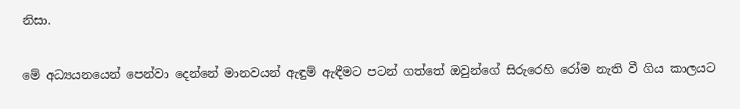නිසා.

මේ අධ්‍යයනයෙන් පෙන්වා දෙන්නේ මානවයන් ඇඳුම් ඇඳීමට පටන් ගත්තේ ඔවුන්ගේ සිරුරෙහි රෝම නැති වී ගිය කාලයට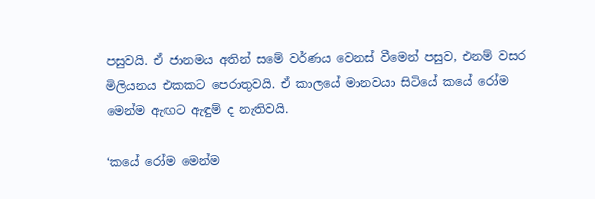පසුවයි. ඒ ජානමය අතින් සමේ වර්ණය වෙනස් වීමෙන් පසුව, එනම් වසර මිලියනය එකකට පෙරාතුවයි. ඒ කාලයේ මානවයා සිටියේ කයේ රෝම මෙන්ම ඇඟට ඇඳුම් ද නැතිවයි.

‘කයේ රෝම මෙන්ම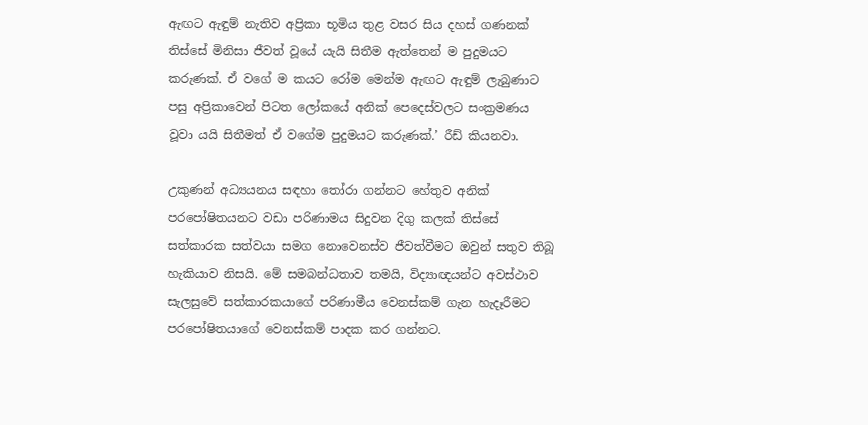ඇඟට ඇඳුම් නැතිව අප්‍රිකා භූමිය තුළ වසර සිය දහස් ගණනක් තිස්සේ මිනිසා ජීවත් වූයේ යැයි සිතීම ඇත්තෙන් ම පුදුමයට කරුණක්. ඒ වගේ ම කයට රෝම මෙන්ම ඇඟට ඇඳුම් ලැබුණාට පසු අප්‍රිකාවෙන් පිටත ලෝකයේ අනික් පෙදෙස්වලට සංක්‍රමණය වූවා යයි සිතීමත් ඒ වගේම පුදුමයට කරුණක්.’ රීඩ් කියනවා.

උකුණන් අධ්‍යයනය සඳහා තෝරා ගන්නට හේතුව අනික් පරපෝෂිතයනට වඩා පරිණාමය සිදුවන දිගු කලක් තිස්සේ සත්කාරක සත්වයා සමග නොවෙනස්ව ජීවත්වීමට ඔවුන් සතුව තිබූ හැකියාව නිසයි. මේ සමබන්ධතාව තමයි, විද්‍යාඥයන්ට අවස්ථාව සැලසුවේ සත්කාරකයාගේ පරිණාමීය වෙනස්කම් ගැන හැදෑරීමට පරපෝෂිතයාගේ වෙනස්කම් පාදක කර ගන්නට.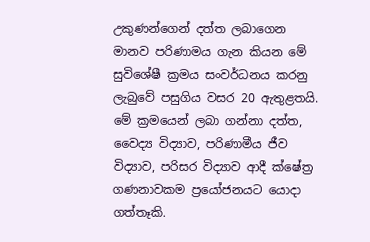උකුණන්ගෙන් දත්ත ලබාගෙන මානව පරිණාමය ගැන කියන මේ සුවිශේෂී ක්‍රමය සංවර්ධනය කරනු ලැබුවේ පසුගිය වසර 20 ඇතුළතයි. මේ ක්‍රමයෙන් ලබා ගන්නා දත්ත, වෛද්‍ය විද්‍යාව, පරිණාමීය ජීව විද්‍යාව, පරිසර විද්‍යාව ආදී ක්ෂේත්‍ර ගණනාවකම ප්‍රයෝජනයට යොදා ගත්තෑකි.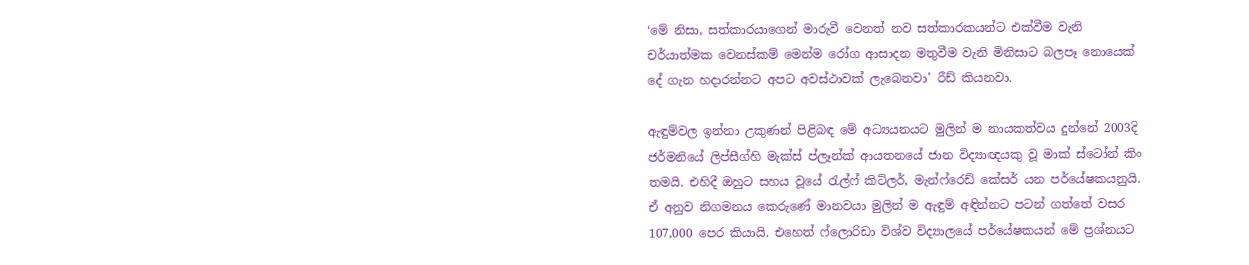‘මේ නිසා, සත්කාරයාගෙන් මාරුවී වෙනත් නව සත්කාරකයන්ට එක්වීම වැනි චර්යාත්මක වෙනස්කම් මෙන්ම රෝග ආසාදන මතුවීම වැනි මිනිසාට බලපෑ නොයෙක් දේ ගැන හදාරන්නට අපට අවස්ථාවක් ලැබෙනවා’ රීඩ් කියනවා.

ඇඳුම්වල ඉන්නා උකුණන් පිළිබඳ මේ අධ්‍යයනයට මුලින් ම නායකත්වය දුන්නේ 2003දි ජර්මනියේ ලිප්සීග්හි මැක්ස් ප්ලෑන්ක් ආයතනයේ ජාන විද්‍යාඥයකු වූ මාක් ස්ටෝන් කිං තමයි. එහිදී ඔහුට සහය වූයේ රැල්ෆ් කිට්ලර්, මැන්ෆ්රෙඩ් කේසර් යන පර්යේෂකයනුයි. ඒ අනුව නිගමනය කෙරුණේ මානවයා මුලින් ම ඇඳුම් අඳින්නට පටන් ගත්තේ වසර 107,000 පෙර කියායි. එහෙත් ෆ්ලොරිඩා විශ්ව විද්‍යාලයේ පර්යේෂකයන් මේ ප්‍රශ්නයට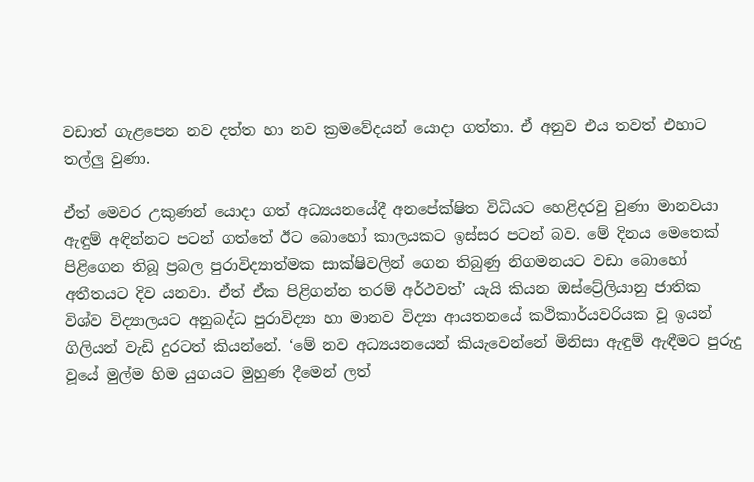වඩාත් ගැළපෙන නව දත්ත හා නව ක්‍රමවේදයන් යොදා ගත්තා. ඒ අනුව එය තවත් එහාට තල්ලු වුණා.

ඒත් මෙවර උකුණන් යොදා ගත් අධ්‍යයනයේදී අනපේක්ෂිත විධියට හෙළිදරවු වුණා මානවයා ඇඳුම් අඳින්නට පටන් ගත්තේ ඊට බොහෝ කාලයකට ඉස්සර පටන් බව. මේ දිනය මෙතෙක් පිළිගෙන තිබූ ප්‍රබල පුරාවිද්‍යාත්මක සාක්ෂිවලින් ගෙන තිබුණු නිගමනයට වඩා බොහෝ අතීතයට දිව යනවා. ඒත් ඒක පිළිගන්න තරම් අර්ථවත්’ යැයි කියන ඔස්ට්‍රේලියානු ජාතික විශ්ව විද්‍යාලයට අනුබද්ධ පුරාවිද්‍යා හා මානව විද්‍යා ආයතනයේ කථිකාර්යවරියක වූ ඉයන් ගිලියන් වැඩි දුරටත් කියන්නේ. ‘මේ නව අධ්‍යයනයෙන් කියැවෙන්නේ මිනිසා ඇඳුම් ඇඳීමට පුරුදු වූයේ මුල්ම හිම යුගයට මුහුණ දීමෙන් ලත්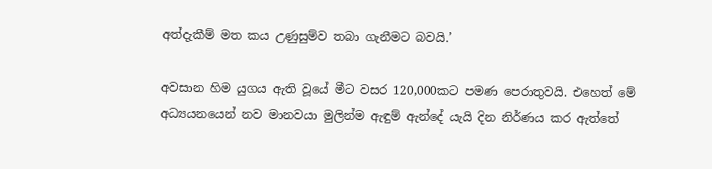අත්දැකීම් මත කය උණුසුම්ව තබා ගැනීමට බවයි.’

අවසාන හිම යුගය ඇති වූයේ මීට වසර 120,000කට පමණ පෙරාතුවයි. එහෙත් මේ අධ්‍යයනයෙන් නව මානවයා මුලින්ම ඇඳුම් ඇන්දේ යැයි දින නිර්ණය කර ඇත්තේ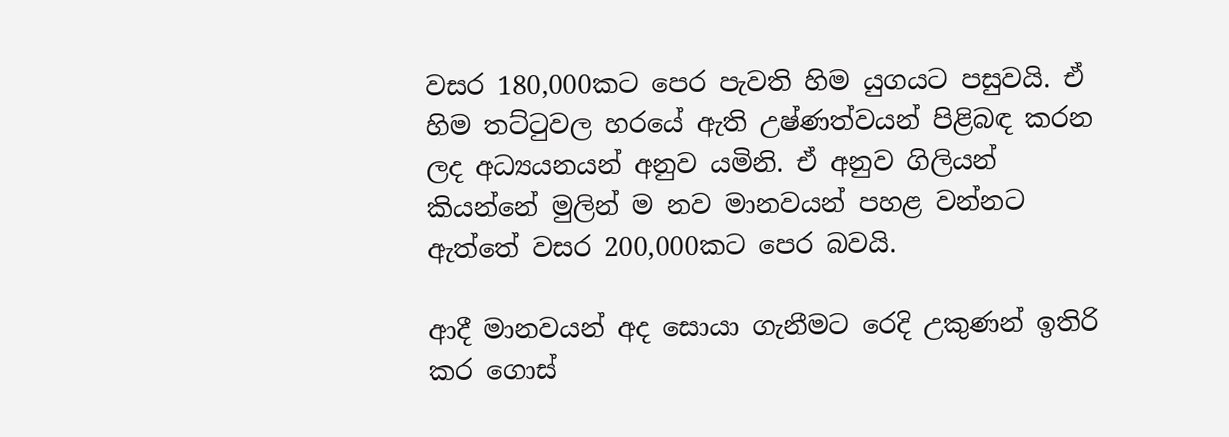වසර 180,000කට පෙර පැවති හිම යුගයට පසුවයි. ඒ හිම තට්ටුවල හරයේ ඇති උෂ්ණත්වයන් පිළිබඳ කරන ලද අධ්‍යයනයන් අනුව යමිනි. ඒ අනුව ගිලියන් කියන්නේ මුලින් ම නව මානවයන් පහළ වන්නට ඇත්තේ වසර 200,000කට පෙර බවයි.

ආදී මානවයන් අද ‍සොයා ගැනීමට රෙදි උකුණන් ඉතිරි කර ගොස්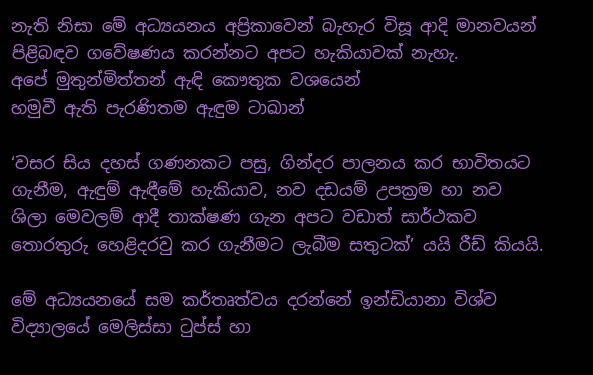නැති නිසා මේ අධ්‍යයනය අප්‍රිකාවෙන් බැහැර විසූ ආදි මානවයන් පිළිබඳව ගවේෂණය කරන්නට අපට හැකියාවක් නැහැ.
අපේ මුතුන්මිත්තන් ඇඳි කෞතුක වශයෙන්
හමුවී ඇති පැරණිතම ඇඳුම ටාඛාන්

‘වසර සිය දහස් ගණනකට පසු, ගින්දර පාලනය කර භාවිතයට ගැනීම, ඇඳුම් ඇඳීමේ හැකියාව, නව දඩයම් උපක්‍රම හා නව ශිලා මෙවලම් ආදී තාක්ෂණ ගැන අපට වඩාත් සාර්ථකව තොරතුරු හෙළිදරවු කර ගැනීමට ලැබීම සතුටක්’ යයි රීඩ් කියයි.

මේ අධ්‍යයනයේ සම කර්තෘත්වය දරන්නේ ඉන්ඩියානා විශ්ව විද්‍යාලයේ මෙලිස්සා ටුප්ස් හා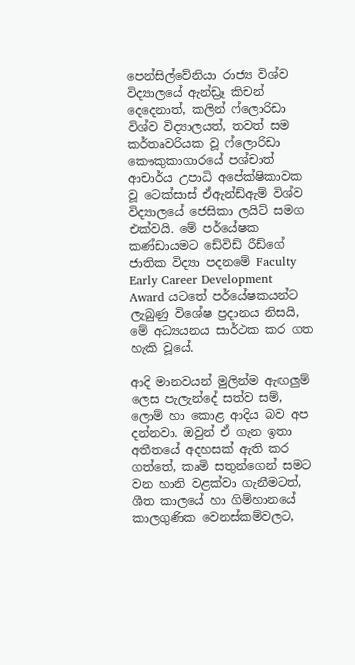පෙන්සිල්වේනියා රාජ්‍ය විශ්ව විද්‍යාලයේ ඇන්ඩ්‍රෑ කිචන් දෙදෙනාත්, කලින් ෆ්ලොරිඩා විශ්ව විද්‍යාලයත්, තවත් සම කර්තෘවරියක වූ ෆ්ලොරිඩා කෞකුකාගාරයේ පශ්චාත් ආචාර්ය උපාධි අපේක්ෂිකාවක වූ ටෙක්සාස් ඒඇන්ඩ්ඇම් විශ්ව විද්‍යාලයේ ජෙසිකා ලයිට් සමග එක්වයි. මේ පර්යේෂක කණ්ඩායමට ඩේවිඩ් රීඩ්ගේ ජාතික විද්‍යා පදනමේ Faculty Early Career Development Award යටතේ පර්යේෂකයන්ට ලැබුණු විශේෂ ප්‍රදානය නිසයි, මේ අධ්‍යයනය සාර්ථක කර ගත හැකි වූයේ.

ආදි මානවයන් මුලින්ම ඇඟලුම් ලෙස පැලැන්දේ සත්ව සම්, ලොම් හා කොළ ආදිය බව අප දන්නවා. ඔවුන් ඒ ගැන ඉතා අතීතයේ අදහසක් ඇති කර ගත්තේ, කෘමි සතුන්ගෙන් සමට වන හානි වළක්වා ගැනීමටත්, ශීත කාලයේ හා ගිම්හානයේ කාලගුණික වෙනස්කම්වලට,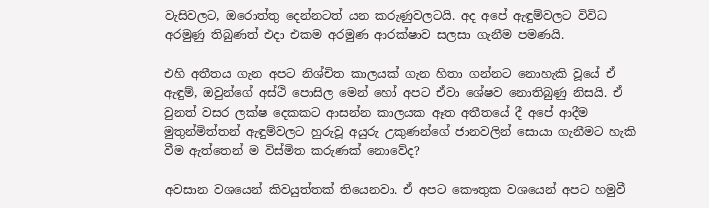වැසිවලට, ඔරොත්තු දෙන්නටත් යන කරුණුවලටයි. අද අපේ ඇඳුම්වලට විවිධ අරමුණු තිබුණත් එදා එකම අරමුණ ආරක්ෂාව සලසා ගැනීම පමණයි.

එහි අතීතය ගැන අපට නිශ්චිත කාලයක් ගැන හිතා ගන්නට නොහැකි වූයේ ඒ ඇඳුම්, ඔවුන්ගේ අස්ථි පොසිල මෙන් හෝ අපට ඒවා ශේෂව නොතිබුණු නිසයි. ඒ වුනත් වසර ලක්ෂ දෙකකට ආසන්න කාලයක ඈත අතීතයේ දී අපේ ආදීම මුතුන්මිත්තන් ඇඳුම්වලට හුරුවූ අයුරු උකුණන්ගේ ජානවලින් සොයා ගැනීමට හැකි වීම ඇත්තෙන් ම විස්මිත කරුණක් නොවේද?

අවසාන වශයෙන් කිවයුත්තක් තියෙනවා. ඒ අපට කෞතුක වශයෙන් අපට හමුවී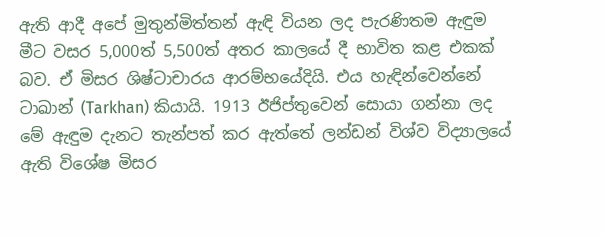ඇති ආදී අපේ මුතුන්මිත්තන් ඇඳි වියන ලද පැරණිතම ඇඳුම මීට වසර 5,000ත් 5,500ත් අතර කාලයේ දී භාවිත කළ එකක් බව. ඒ මිසර ශිෂ්ටාචාරය ආරම්භයේදියි. එය හැඳින්වෙන්නේ ටාඛාන් (Tarkhan) කියායි. 1913 ඊජිප්තුවෙන් සොයා ගන්නා ලද මේ ඇඳුම දැනට තැන්පත් කර ඇත්තේ ලන්ඩන් විශ්ව විද්‍යාලයේ ඇති විශේෂ මිසර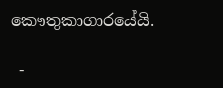කෞතුකාගාරයේයි.

 -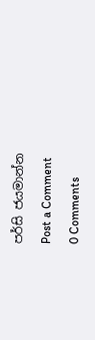පර්සි ජයමාන්න

Post a Comment

0 Comments